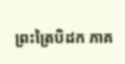ព្រះត្រៃបិដក ភាគ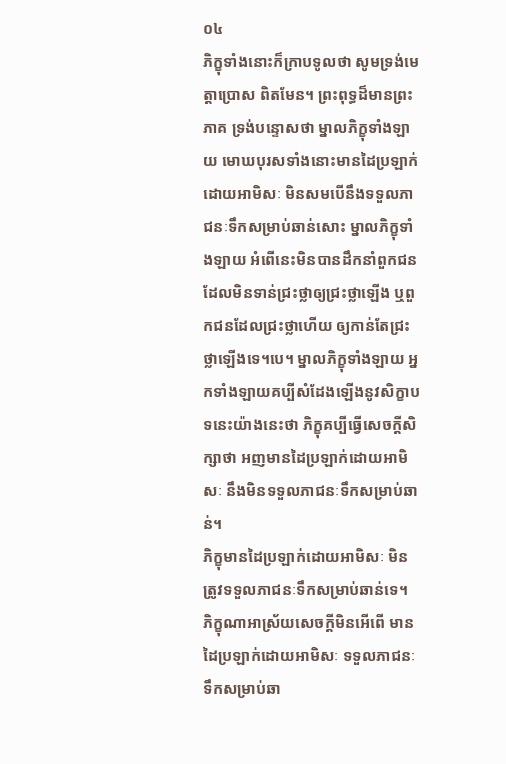០៤
ភិក្ខុទាំងនោះក៏ក្រាបទូលថា សូមទ្រង់មេត្តាប្រោស ពិតមែន។ ព្រះពុទ្ធដ៏មានព្រះភាគ ទ្រង់បន្ទោសថា ម្នាលភិក្ខុទាំងឡាយ មោឃបុរសទាំងនោះមានដៃប្រឡាក់ដោយអាមិសៈ មិនសមបើនឹងទទួលភាជនៈទឹកសម្រាប់ឆាន់សោះ ម្នាលភិក្ខុទាំងឡាយ អំពើនេះមិនបានដឹកនាំពួកជនដែលមិនទាន់ជ្រះថ្លាឲ្យជ្រះថ្លាឡើង ឬពួកជនដែលជ្រះថ្លាហើយ ឲ្យកាន់តែជ្រះថ្លាឡើងទេ។បេ។ ម្នាលភិក្ខុទាំងឡាយ អ្នកទាំងឡាយគប្បីសំដែងឡើងនូវសិក្ខាបទនេះយ៉ាងនេះថា ភិក្ខុគប្បីធ្វើសេចក្តីសិក្សាថា អញមានដៃប្រឡាក់ដោយអាមិសៈ នឹងមិនទទួលភាជនៈទឹកសម្រាប់ឆាន់។
ភិក្ខុមានដៃប្រឡាក់ដោយអាមិសៈ មិនត្រូវទទួលភាជនៈទឹកសម្រាប់ឆាន់ទេ។ ភិក្ខុណាអាស្រ័យសេចក្តីមិនអើពើ មានដៃប្រឡាក់ដោយអាមិសៈ ទទួលភាជនៈទឹកសម្រាប់ឆា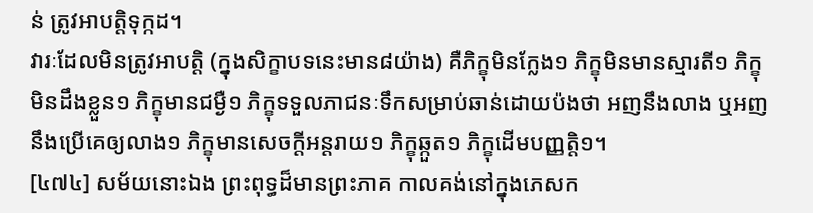ន់ ត្រូវអាបត្តិទុក្កដ។
វារៈដែលមិនត្រូវអាបត្តិ (ក្នុងសិក្ខាបទនេះមាន៨យ៉ាង) គឺភិក្ខុមិនក្លែង១ ភិក្ខុមិនមានស្មារតី១ ភិក្ខុមិនដឹងខ្លួន១ ភិក្ខុមានជម្ងឺ១ ភិក្ខុទទួលភាជនៈទឹកសម្រាប់ឆាន់ដោយប៉ងថា អញនឹងលាង ឬអញនឹងប្រើគេឲ្យលាង១ ភិក្ខុមានសេចក្តីអន្តរាយ១ ភិក្ខុឆ្កួត១ ភិក្ខុដើមបញ្ញត្តិ១។
[៤៧៤] សម័យនោះឯង ព្រះពុទ្ធដ៏មានព្រះភាគ កាលគង់នៅក្នុងភេសក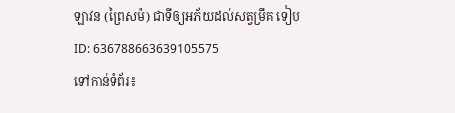ឡាវន (ព្រៃសម៉) ជាទីឲ្យអភ័យដល់សត្វម្រឹគ ទៀប
ID: 636788663639105575
ទៅកាន់ទំព័រ៖